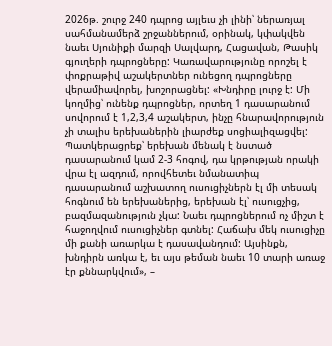2026թ. շուրջ 240 դպրոց այլեւս չի լինի՝ ներառյալ սահմանամերձ շրջաններում, օրինակ, կփակվեն նաեւ Սյունիքի մարզի Սալվարդ, Հացավան, Թասիկ գյուղերի դպրոցները: Կառավարությունը որոշել է փոքրաթիվ աշակերտներ ունեցող դպրոցները վերամիավորել, խոշորացնել: «Խնդիրը լուրջ է: Մի կողմից՝ ունենք դպրոցներ, որտեղ 1 դասարանում սովորում է 1,2,3,4 աշակերտ, ինչը հնարավորություն չի տալիս երեխաներին լիարժեք սոցիալիզացվել: Պատկերացրեք՝ երեխան մենակ է նստած դասարանում կամ 2-3 հոգով, դա կրթության որակի վրա էլ ազդում, որովհետեւ նմանատիպ դասարանում աշխատող ուսուցիչներն էլ մի տեսակ հոգնում են երեխաներից, երեխան էլ՝ ուսուցչից, բազմազանություն չկա: Նաեւ դպրոցներում ոչ միշտ է հաջողվում ուսուցիչներ գտնել: Հաճախ մեկ ուսուցիչը մի քանի առարկա է դասավանդում: Այսինքն, խնդիրն առկա է, եւ այս թեման նաեւ 10 տարի առաջ էր քննարկվում», –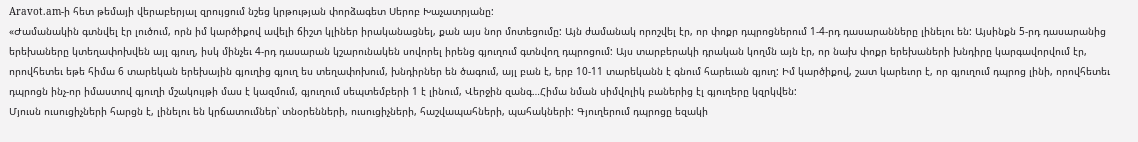Aravot.am-ի հետ թեմայի վերաբերյալ զրույցում նշեց կրթության փորձագետ Սերոբ Խաչատրյանը:
«Ժամանակին գտնվել էր լուծում, որն իմ կարծիքով ավելի ճիշտ կլիներ իրականացնել, քան այս նոր մոտեցումը: Այն ժամանակ որոշվել էր, որ փոքր դպրոցներում 1-4-րդ դասարանները լինելու են: Այսինքն 5-րդ դասարանից երեխաները կտեղափոխվեն այլ գյուղ, իսկ մինչեւ 4-րդ դասարան կշարունակեն սովորել իրենց գյուղում գտնվող դպրոցում: Այս տարբերակի դրական կողմն այն էր, որ նախ փոքր երեխաների խնդիրը կարգավորվում էր, որովհետեւ եթե հիմա 6 տարեկան երեխային գյուղից գյուղ ես տեղափոխում, խնդիրներ են ծագում, այլ բան է, երբ 10-11 տարեկանն է գնում հարեւան գյուղ: Իմ կարծիքով, շատ կարեւոր է, որ գյուղում դպրոց լինի, որովհետեւ դպրոցն ինչ-որ իմաստով գյուղի մշակույթի մաս է կազմում, գյուղում սեպտեմբերի 1 է լինում, Վերջին զանգ…Հիմա նման սիմվոլիկ բաներից էլ գյուղերը կզրկվեն:
Մյուսն ուսուցիչների հարցն է, լինելու են կրճատումներ՝ տնօրենների, ուսուցիչների, հաշվապահների, պահակների: Գյուղերում դպրոցը եզակի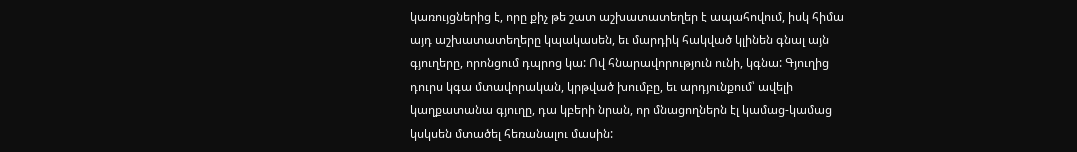կառույցներից է, որը քիչ թե շատ աշխատատեղեր է ապահովում, իսկ հիմա այդ աշխատատեղերը կպակասեն, եւ մարդիկ հակված կլինեն գնալ այն գյուղերը, որոնցում դպրոց կա: Ով հնարավորություն ունի, կգնա: Գյուղից դուրս կգա մտավորական, կրթված խումբը, եւ արդյունքում՝ ավելի կաղքատանա գյուղը, դա կբերի նրան, որ մնացողներն էլ կամաց-կամաց կսկսեն մտածել հեռանալու մասին: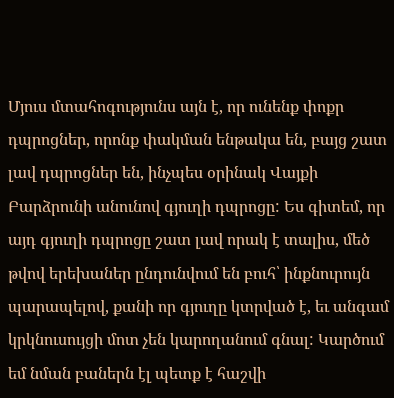Մյուս մտահոգությունս այն է, որ ունենք փոքր դպրոցներ, որոնք փակման ենթակա են, բայց շատ լավ դպրոցներ են, ինչպես օրինակ Վայքի Բարձրունի անունով գյուղի դպրոցը: Ես գիտեմ, որ այդ գյուղի դպրոցը շատ լավ որակ է տալիս, մեծ թվով երեխաներ ընդունվում են բուհ՝ ինքնուրույն պարապելով, քանի որ գյուղը կտրված է, եւ անգամ կրկնուսույցի մոտ չեն կարողանում գնալ: Կարծում եմ նման բաներն էլ պետք է հաշվի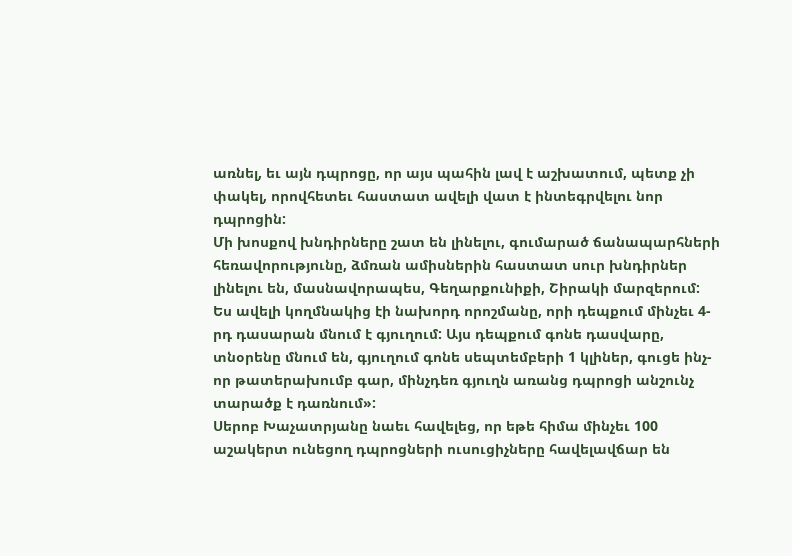առնել, եւ այն դպրոցը, որ այս պահին լավ է աշխատում, պետք չի փակել, որովհետեւ հաստատ ավելի վատ է ինտեգրվելու նոր դպրոցին:
Մի խոսքով խնդիրները շատ են լինելու, գումարած ճանապարհների հեռավորությունը, ձմռան ամիսներին հաստատ սուր խնդիրներ լինելու են, մասնավորապես, Գեղարքունիքի, Շիրակի մարզերում: Ես ավելի կողմնակից էի նախորդ որոշմանը, որի դեպքում մինչեւ 4-րդ դասարան մնում է գյուղում: Այս դեպքում գոնե դասվարը, տնօրենը մնում են, գյուղում գոնե սեպտեմբերի 1 կլիներ, գուցե ինչ-որ թատերախումբ գար, մինչդեռ գյուղն առանց դպրոցի անշունչ տարածք է դառնում»:
Սերոբ Խաչատրյանը նաեւ հավելեց, որ եթե հիմա մինչեւ 100 աշակերտ ունեցող դպրոցների ուսուցիչները հավելավճար են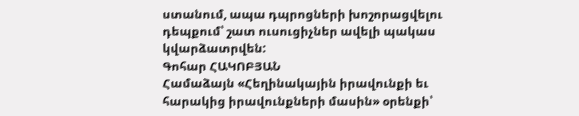ստանում, ապա դպրոցների խոշորացվելու դեպքում՝ շատ ուսուցիչներ ավելի պակաս կվարձատրվեն:
Գոհար ՀԱԿՈԲՅԱՆ
Համաձայն «Հեղինակային իրավունքի եւ հարակից իրավունքների մասին» օրենքի՝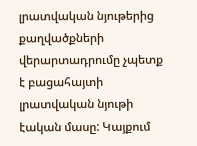լրատվական նյութերից քաղվածքների վերարտադրումը չպետք է բացահայտի լրատվական նյութի էական մասը: Կայքում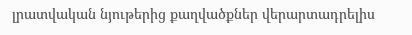լրատվական նյութերից քաղվածքներ վերարտադրելիս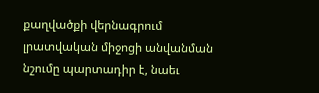քաղվածքի վերնագրում լրատվական միջոցի անվանման նշումը պարտադիր է, նաեւ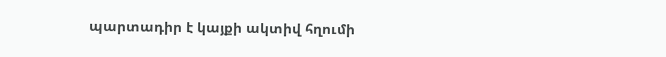պարտադիր է կայքի ակտիվ հղումի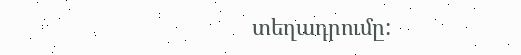տեղադրումը: